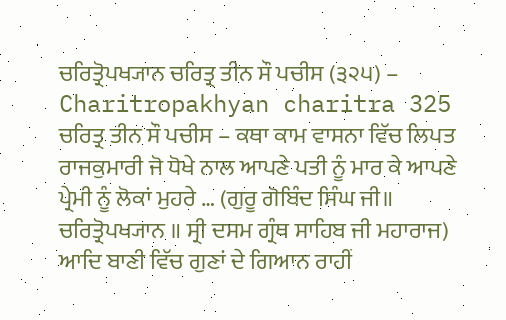ਚਰਿਤ੍ਰੋਪਖ੍ਯਾਨ ਚਰਿਤ੍ਰ ਤੀਨ ਸੌ ਪਚੀਸ (੩੨੫) – Charitropakhyan charitra 325
ਚਰਿਤ੍ਰ ਤੀਨ ਸੌ ਪਚੀਸ – ਕਥਾ ਕਾਮ ਵਾਸਨਾ ਵਿੱਚ ਲਿਪਤ ਰਾਜਕੁਮਾਰੀ ਜੋ ਧੋਖੇ ਨਾਲ ਆਪਣੇ ਪਤੀ ਨੂੰ ਮਾਰ ਕੇ ਆਪਣੇ ਪ੍ਰੇਮੀ ਨੂੰ ਲੋਕਾਂ ਮੁਹਰੇ … (ਗੁਰੂ ਗੋਬਿੰਦ ਸਿੰਘ ਜੀ॥ ਚਰਿਤ੍ਰੋਪਖ੍ਯਾਨ ॥ ਸ੍ਰੀ ਦਸਮ ਗ੍ਰੰਥ ਸਾਹਿਬ ਜੀ ਮਹਾਰਾਜ)
ਆਦਿ ਬਾਣੀ ਵਿੱਚ ਗੁਣਾਂ ਦੇ ਗਿਆਨ ਰਾਹੀਂ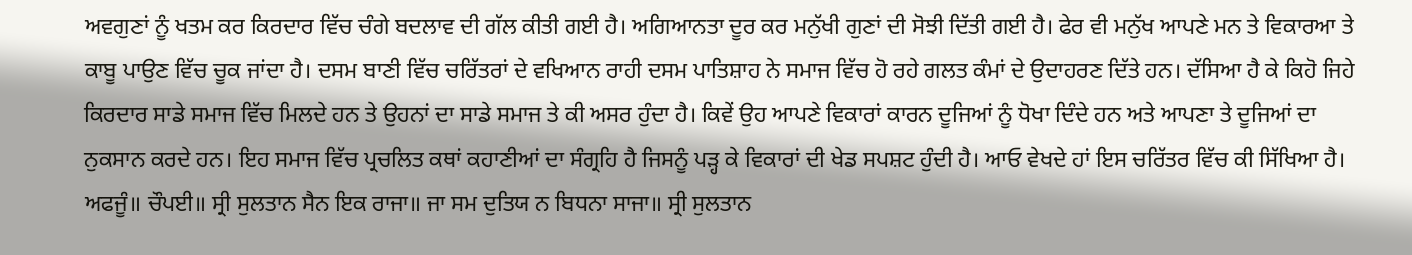ਅਵਗੁਣਾਂ ਨੂੰ ਖਤਮ ਕਰ ਕਿਰਦਾਰ ਵਿੱਚ ਚੰਗੇ ਬਦਲਾਵ ਦੀ ਗੱਲ ਕੀਤੀ ਗਈ ਹੈ। ਅਗਿਆਨਤਾ ਦੂਰ ਕਰ ਮਨੁੱਖੀ ਗੁਣਾਂ ਦੀ ਸੋਝੀ ਦਿੱਤੀ ਗਈ ਹੈ। ਫੇਰ ਵੀ ਮਨੁੱਖ ਆਪਣੇ ਮਨ ਤੇ ਵਿਕਾਰਆ ਤੇ ਕਾਬੂ ਪਾਉਣ ਵਿੱਚ ਚੂਕ ਜਾਂਦਾ ਹੈ। ਦਸਮ ਬਾਣੀ ਵਿੱਚ ਚਰਿੱਤਰਾਂ ਦੇ ਵਖਿਆਨ ਰਾਹੀ ਦਸਮ ਪਾਤਿਸ਼ਾਹ ਨੇ ਸਮਾਜ ਵਿੱਚ ਹੋ ਰਹੇ ਗਲਤ ਕੰਮਾਂ ਦੇ ਉਦਾਹਰਣ ਦਿੱਤੇ ਹਨ। ਦੱਸਿਆ ਹੈ ਕੇ ਕਿਹੋ ਜਿਹੇ ਕਿਰਦਾਰ ਸਾਡੇ ਸਮਾਜ ਵਿੱਚ ਮਿਲਦੇ ਹਨ ਤੇ ਉਹਨਾਂ ਦਾ ਸਾਡੇ ਸਮਾਜ ਤੇ ਕੀ ਅਸਰ ਹੁੰਦਾ ਹੈ। ਕਿਵੇਂ ਉਹ ਆਪਣੇ ਵਿਕਾਰਾਂ ਕਾਰਨ ਦੂਜਿਆਂ ਨੂੰ ਧੋਖਾ ਦਿੰਦੇ ਹਨ ਅਤੇ ਆਪਣਾ ਤੇ ਦੂਜਿਆਂ ਦਾ ਨੁਕਸਾਨ ਕਰਦੇ ਹਨ। ਇਹ ਸਮਾਜ ਵਿੱਚ ਪ੍ਰਚਲਿਤ ਕਥਾਂ ਕਹਾਣੀਆਂ ਦਾ ਸੰਗ੍ਰਹਿ ਹੈ ਜਿਸਨੂੰ ਪੜ੍ਹ ਕੇ ਵਿਕਾਰਾਂ ਦੀ ਖੇਡ ਸਪਸ਼ਟ ਹੁੰਦੀ ਹੈ। ਆਓ ਵੇਖਦੇ ਹਾਂ ਇਸ ਚਰਿੱਤਰ ਵਿੱਚ ਕੀ ਸਿੱਖਿਆ ਹੈ।
ਅਫਜੂੰ॥ ਚੌਪਈ॥ ਸ੍ਰੀ ਸੁਲਤਾਨ ਸੈਨ ਇਕ ਰਾਜਾ॥ ਜਾ ਸਮ ਦੁਤਿਯ ਨ ਬਿਧਨਾ ਸਾਜਾ॥ ਸ੍ਰੀ ਸੁਲਤਾਨ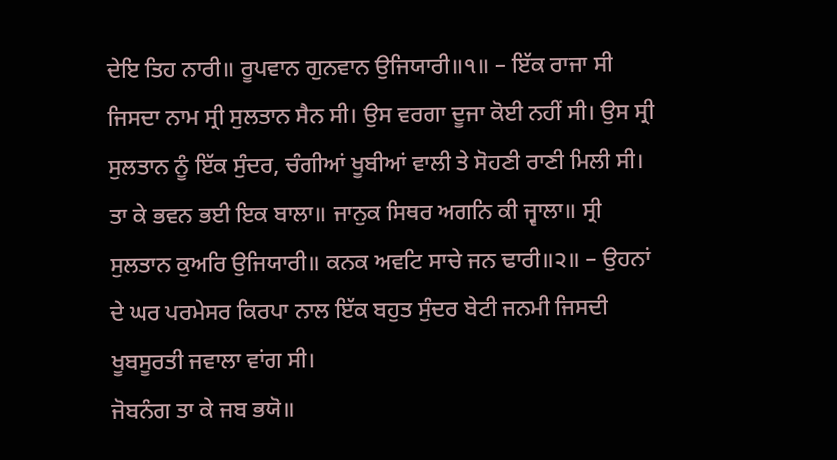ਦੇਇ ਤਿਹ ਨਾਰੀ॥ ਰੂਪਵਾਨ ਗੁਨਵਾਨ ਉਜਿਯਾਰੀ॥੧॥ – ਇੱਕ ਰਾਜਾ ਸੀ ਜਿਸਦਾ ਨਾਮ ਸ੍ਰੀ ਸੁਲਤਾਨ ਸੈਨ ਸੀ। ਉਸ ਵਰਗਾ ਦੂਜਾ ਕੋਈ ਨਹੀਂ ਸੀ। ਉਸ ਸ੍ਰੀ ਸੁਲਤਾਨ ਨੂੰ ਇੱਕ ਸੁੰਦਰ, ਚੰਗੀਆਂ ਖੂਬੀਆਂ ਵਾਲੀ ਤੇ ਸੋਹਣੀ ਰਾਣੀ ਮਿਲੀ ਸੀ।
ਤਾ ਕੇ ਭਵਨ ਭਈ ਇਕ ਬਾਲਾ॥ ਜਾਨੁਕ ਸਿਥਰ ਅਗਨਿ ਕੀ ਜ੍ਵਾਲਾ॥ ਸ੍ਰੀ ਸੁਲਤਾਨ ਕੁਅਰਿ ਉਜਿਯਾਰੀ॥ ਕਨਕ ਅਵਟਿ ਸਾਚੇ ਜਨ ਢਾਰੀ॥੨॥ – ਉਹਨਾਂ ਦੇ ਘਰ ਪਰਮੇਸਰ ਕਿਰਪਾ ਨਾਲ ਇੱਕ ਬਹੁਤ ਸੁੰਦਰ ਬੇਟੀ ਜਨਮੀ ਜਿਸਦੀ ਖੂਬਸੂਰਤੀ ਜਵਾਲਾ ਵਾਂਗ ਸੀ।
ਜੋਬਨੰਗ ਤਾ ਕੇ ਜਬ ਭਯੋ॥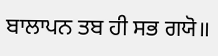ਬਾਲਾਪਨ ਤਬ ਹੀ ਸਭ ਗਯੋ॥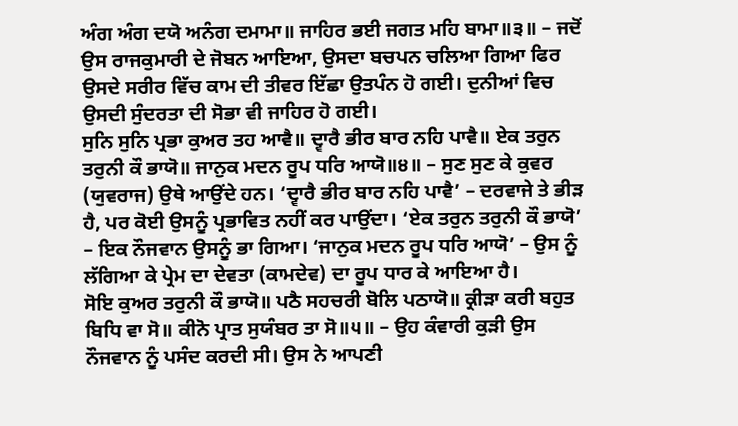ਅੰਗ ਅੰਗ ਦਯੋ ਅਨੰਗ ਦਮਾਮਾ॥ ਜਾਹਿਰ ਭਈ ਜਗਤ ਮਹਿ ਬਾਮਾ॥੩॥ – ਜਦੋਂ ਉਸ ਰਾਜਕੁਮਾਰੀ ਦੇ ਜੋਬਨ ਆਇਆ, ਉਸਦਾ ਬਚਪਨ ਚਲਿਆ ਗਿਆ ਫਿਰ ਉਸਦੇ ਸਰੀਰ ਵਿੱਚ ਕਾਮ ਦੀ ਤੀਵਰ ਇੱਛਾ ਉਤਪੰਨ ਹੋ ਗਈ। ਦੁਨੀਆਂ ਵਿਚ ਉਸਦੀ ਸੁੰਦਰਤਾ ਦੀ ਸੋਭਾ ਵੀ ਜਾਹਿਰ ਹੋ ਗਈ।
ਸੁਨਿ ਸੁਨਿ ਪ੍ਰਭਾ ਕੁਅਰ ਤਹ ਆਵੈ॥ ਦ੍ਵਾਰੈ ਭੀਰ ਬਾਰ ਨਹਿ ਪਾਵੈ॥ ਏਕ ਤਰੁਨ ਤਰੁਨੀ ਕੌ ਭਾਯੋ॥ ਜਾਨੁਕ ਮਦਨ ਰੂਪ ਧਰਿ ਆਯੋ॥੪॥ – ਸੁਣ ਸੁਣ ਕੇ ਕੁਵਰ (ਯੁਵਰਾਜ) ਉਥੇ ਆਉਂਦੇ ਹਨ। ‘ਦ੍ਵਾਰੈ ਭੀਰ ਬਾਰ ਨਹਿ ਪਾਵੈ’ – ਦਰਵਾਜੇ ਤੇ ਭੀੜ ਹੈ, ਪਰ ਕੋਈ ਉਸਨੂੰ ਪ੍ਰਭਾਵਿਤ ਨਹੀਂ ਕਰ ਪਾਉਂਦਾ। ‘ਏਕ ਤਰੁਨ ਤਰੁਨੀ ਕੌ ਭਾਯੋ’ – ਇਕ ਨੌਜਵਾਨ ਉਸਨੂੰ ਭਾ ਗਿਆ। ‘ਜਾਨੁਕ ਮਦਨ ਰੂਪ ਧਰਿ ਆਯੋ’ – ਉਸ ਨੂੰ ਲੱਗਿਆ ਕੇ ਪ੍ਰੇਮ ਦਾ ਦੇਵਤਾ (ਕਾਮਦੇਵ) ਦਾ ਰੂਪ ਧਾਰ ਕੇ ਆਇਆ ਹੈ।
ਸੋਇ ਕੁਅਰ ਤਰੁਨੀ ਕੌ ਭਾਯੋ॥ ਪਠੈ ਸਹਚਰੀ ਬੋਲਿ ਪਠਾਯੋ॥ ਕ੍ਰੀੜਾ ਕਰੀ ਬਹੁਤ ਬਿਧਿ ਵਾ ਸੋ॥ ਕੀਨੋ ਪ੍ਰਾਤ ਸੁਯੰਬਰ ਤਾ ਸੋ॥੫॥ – ਉਹ ਕੰਵਾਰੀ ਕੁੜੀ ਉਸ ਨੌਜਵਾਨ ਨੂੰ ਪਸੰਦ ਕਰਦੀ ਸੀ। ਉਸ ਨੇ ਆਪਣੀ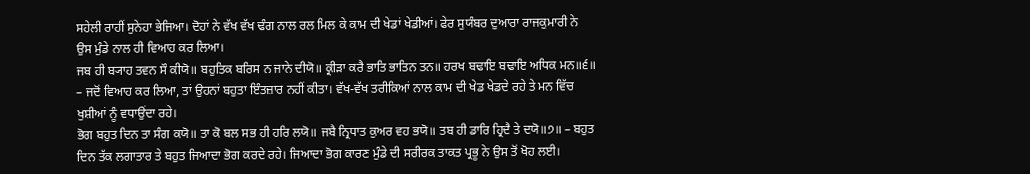ਸਹੇਲੀ ਰਾਹੀਂ ਸੁਨੇਹਾ ਭੇਜਿਆ। ਦੋਹਾਂ ਨੇ ਵੱਖ ਵੱਖ ਢੰਗ ਨਾਲ ਰਲ ਮਿਲ ਕੇ ਕਾਮ ਦੀ ਖੇਡਾਂ ਖੇਡੀਆਂ। ਫੇਰ ਸੁਯੰਬਰ ਦੁਆਰਾ ਰਾਜਕੁਮਾਰੀ ਨੇ ਉਸ ਮੁੰਡੇ ਨਾਲ ਹੀ ਵਿਆਹ ਕਰ ਲਿਆ।
ਜਬ ਹੀ ਬ੍ਯਾਹ ਤਵਨ ਸੌ ਕੀਯੋ॥ ਬਹੁਤਿਕ ਬਰਿਸ ਨ ਜਾਨੇ ਦੀਯੋ॥ ਕ੍ਰੀੜਾ ਕਰੈ ਭਾਤਿ ਭਾਤਿਨ ਤਨ॥ ਹਰਖ ਬਢਾਇ ਬਢਾਇ ਅਧਿਕ ਮਨ॥੬॥
– ਜਦੋਂ ਵਿਆਹ ਕਰ ਲਿਆ, ਤਾਂ ਉਹਨਾਂ ਬਹੁਤਾ ਇੰਤਜ਼ਾਰ ਨਹੀਂ ਕੀਤਾ। ਵੱਖ-ਵੱਖ ਤਰੀਕਿਆਂ ਨਾਲ ਕਾਮ ਦੀ ਖੇਡ ਖੇਡਦੇ ਰਹੇ ਤੇ ਮਨ ਵਿੱਚ ਖੁਸ਼ੀਆਂ ਨੂੰ ਵਧਾਉਂਦਾ ਰਹੇ।
ਭੋਗ ਬਹੁਤ ਦਿਨ ਤਾ ਸੰਗ ਕਯੋ॥ ਤਾ ਕੋ ਬਲ ਸਭ ਹੀ ਹਰਿ ਲਯੋ॥ ਜਬੈ ਨ੍ਰਿਧਾਤ ਕੁਅਰ ਵਹ ਭਯੋ॥ ਤਬ ਹੀ ਡਾਰਿ ਹ੍ਰਿਦੈ ਤੇ ਦਯੋ॥੭॥ – ਬਹੁਤ ਦਿਨ ਤੱਕ ਲਗਾਤਾਰ ਤੇ ਬਹੁਤ ਜਿਆਦਾ ਭੋਗ ਕਰਦੇ ਰਹੇ। ਜਿਆਦਾ ਭੋਗ ਕਾਰਣ ਮੁੰਡੇ ਦੀ ਸਰੀਰਕ ਤਾਕਤ ਪ੍ਰਭੂ ਨੇ ਉਸ ਤੋਂ ਖੋਹ ਲਈ।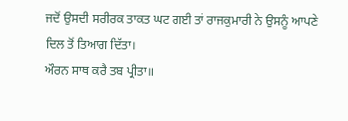ਜਦੋਂ ਉਸਦੀ ਸਰੀਰਕ ਤਾਕਤ ਘਟ ਗਈ ਤਾਂ ਰਾਜਕੁਮਾਰੀ ਨੇ ਉਸਨੂੰ ਆਪਣੇ ਦਿਲ ਤੋਂ ਤਿਆਗ ਦਿੱਤਾ।
ਔਰਨ ਸਾਥ ਕਰੈ ਤਬ ਪ੍ਰੀਤਾ॥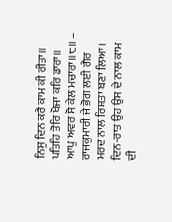ਨਿਸੁ ਦਿਨ ਕਰੈ ਕਾਮ ਕੀ ਰੀਤਾ॥ ਪਤਿਹਿ ਤੋਰਿ ਖੋਜਾ ਕਰਿ ਡਾਰਾ॥ ਆਪੁ ਅਵਰ ਸੋ ਕੇਲ ਮਚਾਰਾ॥੮॥ – ਰਾਜਕੁਮਾਰੀ ਜੇ ਭੋਗ ਲਈ ਗੈਰ ਮਰਦ ਨਾਲ ਰਿਸ਼ਤਾ ਬਣਾ ਲਿਆ। ਦਿਨ-ਰਾਤ ਉਹ ਉਸ ਦੇ ਨਾਲ ਕਾਮ ਦੀ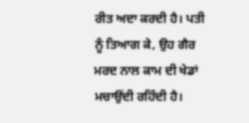ਰੀਤ ਅਦਾ ਕਰਦੀ ਹੈ। ਪਤੀ ਨੂੰ ਤਿਆਗ ਕੇ, ਉਹ ਗੈਰ ਮਰਦ ਨਾਲ ਕਾਮ ਦੀ ਖੇਡਾਂ ਮਚਾਉਂਦੀ ਰਹਿੰਦੀ ਹੈ।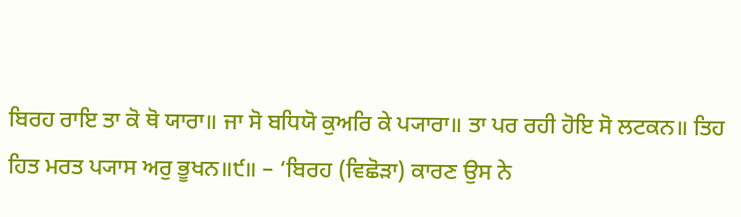ਬਿਰਹ ਰਾਇ ਤਾ ਕੋ ਥੋ ਯਾਰਾ॥ ਜਾ ਸੋ ਬਧਿਯੋ ਕੁਅਰਿ ਕੇ ਪ੍ਯਾਰਾ॥ ਤਾ ਪਰ ਰਹੀ ਹੋਇ ਸੋ ਲਟਕਨ॥ ਤਿਹ ਹਿਤ ਮਰਤ ਪ੍ਯਾਸ ਅਰੁ ਭੂਖਨ॥੯॥ – ‘ਬਿਰਹ (ਵਿਛੋੜਾ) ਕਾਰਣ ਉਸ ਨੇ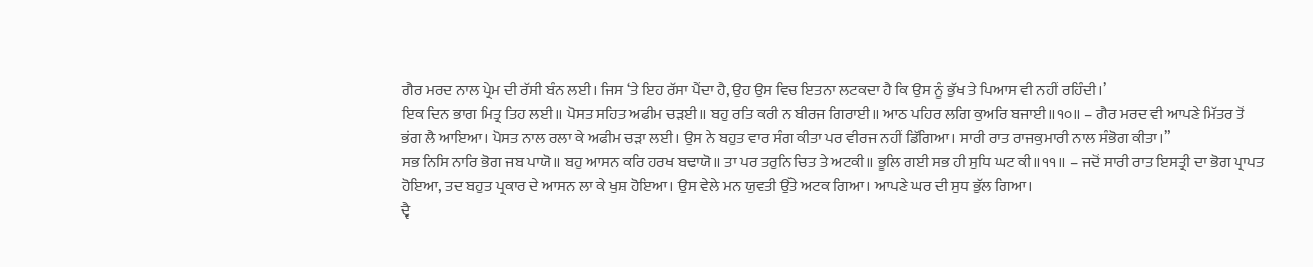ਗੈਰ ਮਰਦ ਨਾਲ ਪ੍ਰੇਮ ਦੀ ਰੱਸੀ ਬੰਨ ਲਈ। ਜਿਸ ‘ਤੇ ਇਹ ਰੱਸਾ ਪੈਂਦਾ ਹੈ, ਉਹ ਉਸ ਵਿਚ ਇਤਨਾ ਲਟਕਦਾ ਹੈ ਕਿ ਉਸ ਨੂੰ ਭੁੱਖ ਤੇ ਪਿਆਸ ਵੀ ਨਹੀਂ ਰਹਿੰਦੀ।’
ਇਕ ਦਿਨ ਭਾਗ ਮਿਤ੍ਰ ਤਿਹ ਲਈ॥ ਪੋਸਤ ਸਹਿਤ ਅਫੀਮ ਚੜਈ॥ ਬਹੁ ਰਤਿ ਕਰੀ ਨ ਬੀਰਜ ਗਿਰਾਈ॥ ਆਠ ਪਹਿਰ ਲਗਿ ਕੁਅਰਿ ਬਜਾਈ॥੧੦॥ – ਗੈਰ ਮਰਦ ਵੀ ਆਪਣੇ ਮਿੱਤਰ ਤੋਂ ਭਂਗ ਲੈ ਆਇਆ। ਪੋਸਤ ਨਾਲ ਰਲਾ ਕੇ ਅਫੀਮ ਚੜਾ ਲਈ। ਉਸ ਨੇ ਬਹੁਤ ਵਾਰ ਸੰਗ ਕੀਤਾ ਪਰ ਵੀਰਜ ਨਹੀਂ ਡਿੱਗਿਆ। ਸਾਰੀ ਰਾਤ ਰਾਜਕੁਮਾਰੀ ਨਾਲ ਸੰਭੋਗ ਕੀਤਾ।”
ਸਭ ਨਿਸਿ ਨਾਰਿ ਭੋਗ ਜਬ ਪਾਯੋ॥ ਬਹੁ ਆਸਨ ਕਰਿ ਹਰਖ ਬਢਾਯੋ॥ ਤਾ ਪਰ ਤਰੁਨਿ ਚਿਤ ਤੇ ਅਟਕੀ॥ ਭੂਲਿ ਗਈ ਸਭ ਹੀ ਸੁਧਿ ਘਟ ਕੀ॥੧੧॥ – ਜਦੋਂ ਸਾਰੀ ਰਾਤ ਇਸਤ੍ਰੀ ਦਾ ਭੋਗ ਪ੍ਰਾਪਤ ਹੋਇਆ, ਤਦ ਬਹੁਤ ਪ੍ਰਕਾਰ ਦੇ ਆਸਨ ਲਾ ਕੇ ਖੁਸ਼ ਹੋਇਆ। ਉਸ ਵੇਲੇ ਮਨ ਯੁਵਤੀ ਉੱਤੇ ਅਟਕ ਗਿਆ। ਆਪਣੇ ਘਰ ਦੀ ਸੁਧ ਭੁੱਲ ਗਿਆ।
ਦ੍ਵੈ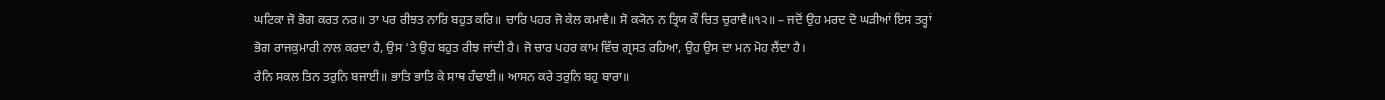ਘਟਿਕਾ ਜੋ ਭੋਗ ਕਰਤ ਨਰ॥ ਤਾ ਪਰ ਰੀਝਤ ਨਾਰਿ ਬਹੁਤ ਕਰਿ॥ ਚਾਰਿ ਪਹਰ ਜੋ ਕੇਲ ਕਮਾਵੈ॥ ਸੋ ਕ੍ਯੋਨ ਨ ਤ੍ਰਿਯ ਕੌ ਚਿਤ ਚੁਰਾਵੈ॥੧੨॥ – ਜਦੋਂ ਉਹ ਮਰਦ ਦੋ ਘੜੀਆਂ ਇਸ ਤਰ੍ਹਾਂ ਭੋਗ ਰਾਜਕੁਮਾਰੀ ਨਾਲ ਕਰਦਾ ਹੈ, ਉਸ ‘ਤੇ ਉਹ ਬਹੁਤ ਰੀਝ ਜਾਂਦੀ ਹੈ। ਜੋ ਚਾਰ ਪਹਰ ਕਾਮ ਵਿੱਚ ਗ੍ਰਸਤ ਰਹਿਆ, ਉਹ ਉਸ ਦਾ ਮਨ ਮੋਹ ਲੈਂਦਾ ਹੈ।
ਰੈਨਿ ਸਕਲ ਤਿਨ ਤਰੁਨਿ ਬਜਾਈ॥ ਭਾਤਿ ਭਾਤਿ ਕੇ ਸਾਥ ਹੰਢਾਈ॥ ਆਸਨ ਕਰੇ ਤਰੁਨਿ ਬਹੁ ਬਾਰਾ॥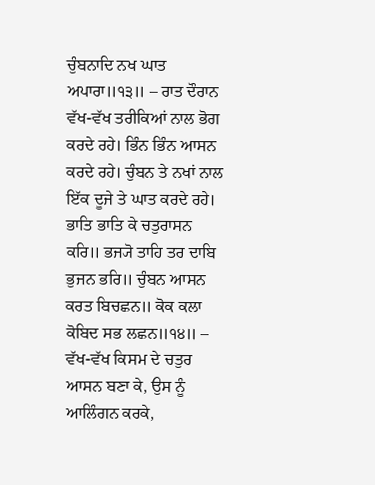ਚੁੰਬਨਾਦਿ ਨਖ ਘਾਤ ਅਪਾਰਾ॥੧੩॥ – ਰਾਤ ਦੌਰਾਨ ਵੱਖ-ਵੱਖ ਤਰੀਕਿਆਂ ਨਾਲ ਭੋਗ ਕਰਦੇ ਰਹੇ। ਭਿੰਨ ਭਿੰਨ ਆਸਨ ਕਰਦੇ ਰਹੇ। ਚੁੰਬਨ ਤੇ ਨਖਾਂ ਨਾਲ ਇੱਕ ਦੂਜੇ ਤੇ ਘਾਤ ਕਰਦੇ ਰਹੇ।
ਭਾਤਿ ਭਾਤਿ ਕੇ ਚਤੁਰਾਸਨ ਕਰਿ॥ ਭਜ੍ਯੋ ਤਾਹਿ ਤਰ ਦਾਬਿ ਭੁਜਨ ਭਰਿ॥ ਚੁੰਬਨ ਆਸਨ ਕਰਤ ਬਿਚਛਨ॥ ਕੋਕ ਕਲਾ ਕੋਬਿਦ ਸਭ ਲਛਨ॥੧੪॥ – ਵੱਖ-ਵੱਖ ਕਿਸਮ ਦੇ ਚਤੁਰ ਆਸਨ ਬਣਾ ਕੇ, ਉਸ ਨੂੰ ਆਲਿੰਗਨ ਕਰਕੇ,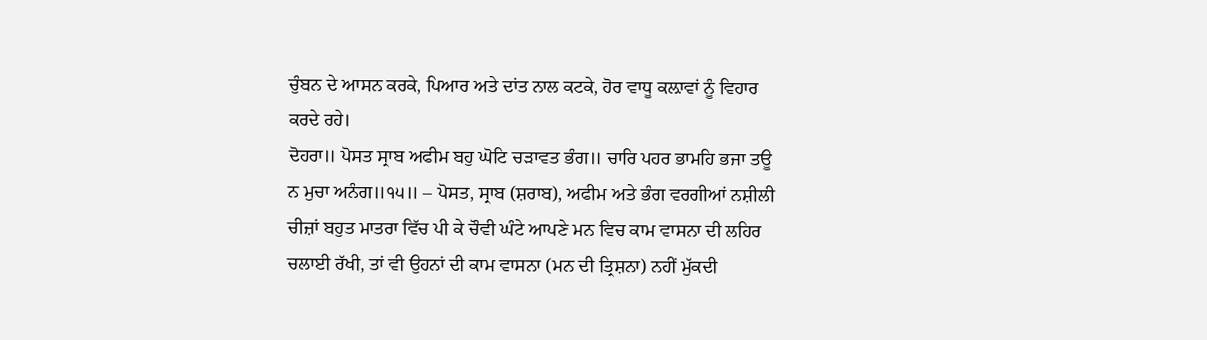ਚੁੰਬਨ ਦੇ ਆਸਨ ਕਰਕੇ, ਪਿਆਰ ਅਤੇ ਦਾਂਤ ਨਾਲ ਕਟਕੇ, ਹੋਰ ਵਾਧੂ ਕਲ਼ਾਵਾਂ ਨੂੰ ਵਿਹਾਰ ਕਰਦੇ ਰਹੇ।
ਦੋਹਰਾ॥ ਪੋਸਤ ਸ੍ਰਾਬ ਅਫੀਮ ਬਹੁ ਘੋਟਿ ਚੜਾਵਤ ਭੰਗ॥ ਚਾਰਿ ਪਹਰ ਭਾਮਹਿ ਭਜਾ ਤਊ ਨ ਮੁਚਾ ਅਨੰਗ॥੧੫॥ – ਪੋਸਤ, ਸ੍ਰਾਬ (ਸ਼ਰਾਬ), ਅਫੀਮ ਅਤੇ ਭੰਗ ਵਰਗੀਆਂ ਨਸ਼ੀਲੀ ਚੀਜ਼ਾਂ ਬਹੁਤ ਮਾਤਰਾ ਵਿੱਚ ਪੀ ਕੇ ਚੌਵੀ ਘੰਟੇ ਆਪਣੇ ਮਨ ਵਿਚ ਕਾਮ ਵਾਸਨਾ ਦੀ ਲਹਿਰ ਚਲਾਈ ਰੱਖੀ, ਤਾਂ ਵੀ ਉਹਨਾਂ ਦੀ ਕਾਮ ਵਾਸਨਾ (ਮਨ ਦੀ ਤ੍ਰਿਸ਼ਨਾ) ਨਹੀਂ ਮੁੱਕਦੀ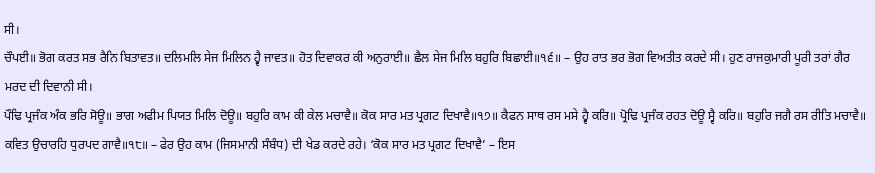ਸੀ।
ਚੌਪਈ॥ ਭੋਗ ਕਰਤ ਸਭ ਰੈਨਿ ਬਿਤਾਵਤ॥ ਦਲਿਮਲਿ ਸੇਜ ਮਿਲਿਨ ਹ੍ਵੈ ਜਾਵਤ॥ ਹੋਤ ਦਿਵਾਕਰ ਕੀ ਅਨੁਰਾਈ॥ ਛੈਲ ਸੇਜ ਮਿਲਿ ਬਹੁਰਿ ਬਿਛਾਈ॥੧੬॥ – ਉਹ ਰਾਤ ਭਰ ਭੋਗ ਵਿਅਤੀਤ ਕਰਦੇ ਸੀ। ਹੁਣ ਰਾਜਕੁਮਾਰੀ ਪੂਰੀ ਤਰਾਂ ਗੈਰ ਮਰਦ ਦੀ ਦਿਵਾਨੀ ਸੀ।
ਪੌਢਿ ਪ੍ਰਜੰਕ ਅੰਕ ਭਰਿ ਸੋਊ॥ ਭਾਗ ਅਫੀਮ ਪਿਯਤ ਮਿਲਿ ਦੋਊ॥ ਬਹੁਰਿ ਕਾਮ ਕੀ ਕੇਲ ਮਚਾਵੈ॥ ਕੋਕ ਸਾਰ ਮਤ ਪ੍ਰਗਟ ਦਿਖਾਵੈ॥੧੭॥ ਕੈਫਨ ਸਾਥ ਰਸ ਮਸੇ ਹ੍ਵੈ ਕਰਿ॥ ਪ੍ਰੋਢਿ ਪ੍ਰਜੰਕ ਰਹਤ ਦੋਊ ਸ੍ਵੈ ਕਰਿ॥ ਬਹੁਰਿ ਜਗੈ ਰਸ ਰੀਤਿ ਮਚਾਵੈ॥ ਕਵਿਤ ਉਚਾਰਹਿ ਧੁਰਪਦ ਗਾਵੈ॥੧੮॥ – ਫੇਰ ਉਹ ਕਾਮ (ਜਿਸਮਾਨੀ ਸੰਬੰਧ) ਦੀ ਖੇਡ ਕਰਦੇ ਰਹੇ। ‘ਕੋਕ ਸਾਰ ਮਤ ਪ੍ਰਗਟ ਦਿਖਾਵੈ’ – ਇਸ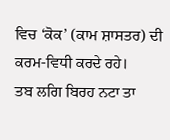ਵਿਚ ‘ਕੋਕ’ (ਕਾਮ ਸ਼ਾਸਤਰ) ਦੀ ਕਰਮ-ਵਿਧੀ ਕਰਦੇ ਰਹੇ।
ਤਬ ਲਗਿ ਬਿਰਹ ਨਟਾ ਤਾ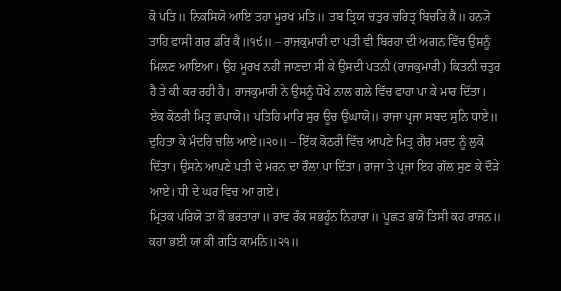ਕੋ ਪਤਿ॥ ਨਿਕਸਿਯੋ ਆਇ ਤਹਾ ਮੂਰਖ ਮਤਿ॥ ਤਬ ਤ੍ਰਿਯ ਚਤੁਰ ਚਰਿਤ੍ਰ ਬਿਚਰਿ ਕੈ॥ ਹਨ੍ਯੋ ਤਾਹਿ ਫਾਸੀ ਗਰ ਡਰਿ ਕੈ॥੧੯॥ – ਰਾਜਕੁਮਾਰੀ ਦਾ ਪਤੀ ਵੀ ਬਿਰਹਾ ਦੀ ਅਗਨ ਵਿੱਚ ਉਸਨੂੰ ਮਿਲਣ ਆਇਆ। ਉਹ ਮੂਰਖ ਨਹੀਂ ਜਾਣਦਾ ਸੀ ਕੇ ਉਸਦੀ ਪਤਨੀ (ਰਾਜਕੁਮਾਰੀ) ਕਿਤਨੀ ਚਤੁਰ ਹੈ ਤੇ ਕੀ ਕਰ ਰਹੀ ਹੈ। ਰਾਜਕੁਮਾਰੀ ਨੇ ਉਸਨੂੰ ਧੋਖੇ ਨਾਲ ਗਲੇ ਵਿੱਚ ਫਾਹਾ ਪਾ ਕੇ ਮਾਰ ਦਿੱਤਾ।
ਏਕ ਕੋਠਰੀ ਮਿਤ੍ਰ ਛਪਾਯੋ॥ ਪਤਿਹਿ ਮਾਰਿ ਸੁਰ ਊਚ ਉਘਾਯੋ॥ ਰਾਜਾ ਪ੍ਰਜਾ ਸਬਦ ਸੁਨਿ ਧਾਏ॥ ਦੁਹਿਤਾ ਕੇ ਮੰਦਰਿ ਚਲਿ ਆਏ॥੨੦॥ – ਇੱਕ ਕੋਠਰੀ ਵਿੱਚ ਆਪਣੇ ਮਿਤ੍ਰ ਗੈਰ ਮਰਦ ਨੂੰ ਲੁਕੋ ਦਿੱਤਾ। ਉਸਨੇ ਆਪਣੇ ਪਤੀ ਦੇ ਮਰਨ ਦਾ ਰੌਲਾ ਪਾ ਦਿੱਤਾ। ਰਾਜਾ ਤੇ ਪ੍ਰਜਾ ਇਹ ਗੱਲ ਸੁਣ ਕੇ ਦੌੜੇ ਆਏ। ਧੀ ਦੇ ਘਰ ਵਿਚ ਆ ਗਏ।
ਮ੍ਰਿਤਕ ਪਰਿਯੋ ਤਾ ਕੌ ਭਰਤਾਰਾ॥ ਰਾਵ ਰੰਕ ਸਭਹੂੰਨ ਨਿਹਾਰਾ॥ ਪੂਛਤ ਭਯੋ ਤਿਸੀ ਕਹ ਰਾਜਨ॥ ਕਹਾ ਭਈ ਯਾ ਕੀ ਗਤਿ ਕਾਮਨਿ॥੨੧॥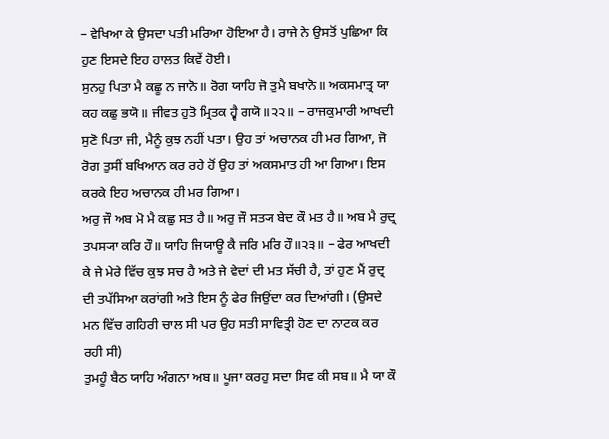– ਵੇਖਿਆ ਕੇ ਉਸਦਾ ਪਤੀ ਮਰਿਆ ਹੋਇਆ ਹੈ। ਰਾਜੇ ਨੇ ਉਸਤੋਂ ਪੁਛਿਆ ਕਿ ਹੁਣ ਇਸਦੇ ਇਹ ਹਾਲਤ ਕਿਵੇਂ ਹੋਈ।
ਸੁਨਹੁ ਪਿਤਾ ਮੈ ਕਛੂ ਨ ਜਾਨੋ॥ ਰੋਗ ਯਾਹਿ ਜੋ ਤੁਮੈ ਬਖਾਨੋ॥ ਅਕਸਮਾਤ੍ਰ ਯਾ ਕਹ ਕਛੁ ਭਯੋ॥ ਜੀਵਤ ਹੁਤੋ ਮ੍ਰਿਤਕ ਹ੍ਵੈ ਗਯੋ॥੨੨॥ – ਰਾਜਕੁਮਾਰੀ ਆਖਦੀ ਸੁਣੋ ਪਿਤਾ ਜੀ, ਮੈਨੂੰ ਕੁਝ ਨਹੀਂ ਪਤਾ। ਉਹ ਤਾਂ ਅਚਾਨਕ ਹੀ ਮਰ ਗਿਆ, ਜੋ ਰੋਗ ਤੁਸੀਂ ਬਖਿਆਨ ਕਰ ਰਹੇ ਹੋਂ ਉਹ ਤਾਂ ਅਕਸਮਾਤ ਹੀ ਆ ਗਿਆ। ਇਸ ਕਰਕੇ ਇਹ ਅਚਾਨਕ ਹੀ ਮਰ ਗਿਆ।
ਅਰੁ ਜੌ ਅਬ ਮੋ ਮੈ ਕਛੁ ਸਤ ਹੈ॥ ਅਰੁ ਜੌ ਸਤ੍ਯ ਬੇਦ ਕੌ ਮਤ ਹੈ॥ ਅਬ ਮੈ ਰੁਦ੍ਰ ਤਪਸ੍ਯਾ ਕਰਿ ਹੌ॥ ਯਾਹਿ ਜਿਯਾਊ ਕੈ ਜਰਿ ਮਰਿ ਹੌ॥੨੩॥ – ਫੇਰ ਆਖਦੀ ਕੇ ਜੇ ਮੇਰੇ ਵਿੱਚ ਕੁਝ ਸਚ ਹੈ ਅਤੇ ਜੇ ਵੇਦਾਂ ਦੀ ਮਤ ਸੱਚੀ ਹੈ, ਤਾਂ ਹੁਣ ਮੈਂ ਰੁਦ੍ਰ ਦੀ ਤਪੱਸਿਆ ਕਰਾਂਗੀ ਅਤੇ ਇਸ ਨੂੰ ਫੇਰ ਜਿਉਂਦਾ ਕਰ ਦਿਆਂਗੀ। (ਉਸਦੇ ਮਨ ਵਿੱਚ ਗਹਿਰੀ ਚਾਲ ਸੀ ਪਰ ਉਹ ਸਤੀ ਸਾਵਿਤ੍ਰੀ ਹੋਣ ਦਾ ਨਾਟਕ ਕਰ ਰਹੀ ਸੀ)
ਤੁਮਹੂੰ ਬੈਠ ਯਾਹਿ ਅੰਗਨਾ ਅਬ॥ ਪੂਜਾ ਕਰਹੁ ਸਦਾ ਸਿਵ ਕੀ ਸਬ॥ ਮੈ ਯਾ ਕੌ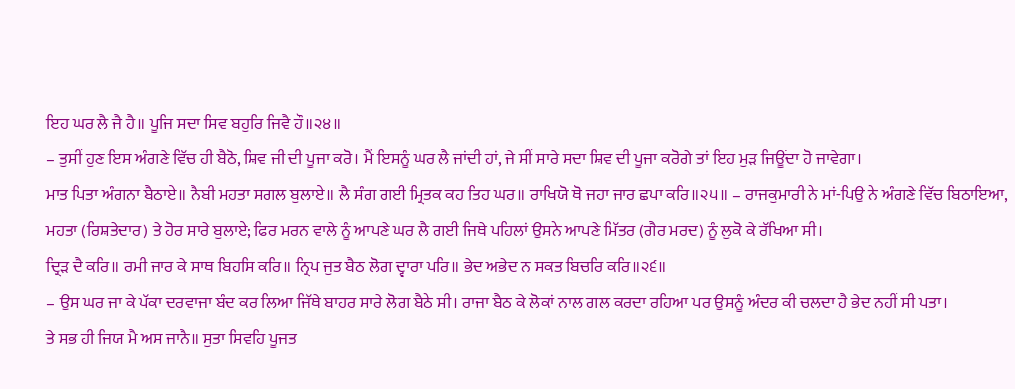ਇਹ ਘਰ ਲੈ ਜੈ ਹੈ॥ ਪੂਜਿ ਸਦਾ ਸਿਵ ਬਹੁਰਿ ਜਿਵੈ ਹੌ॥੨੪॥
– ਤੁਸੀਂ ਹੁਣ ਇਸ ਅੰਗਣੇ ਵਿੱਚ ਹੀ ਬੈਠੋ, ਸ਼ਿਵ ਜੀ ਦੀ ਪੂਜਾ ਕਰੋ। ਮੈਂ ਇਸਨੂੰ ਘਰ ਲੈ ਜਾਂਦੀ ਹਾਂ, ਜੇ ਸੀਂ ਸਾਰੇ ਸਦਾ ਸ਼ਿਵ ਦੀ ਪੂਜਾ ਕਰੋਗੇ ਤਾਂ ਇਹ ਮੁੜ ਜਿਊਂਦਾ ਹੋ ਜਾਵੇਗਾ।
ਮਾਤ ਪਿਤਾ ਅੰਗਨਾ ਬੈਠਾਏ॥ ਨੈਬੀ ਮਹਤਾ ਸਗਲ ਬੁਲਾਏ॥ ਲੈ ਸੰਗ ਗਈ ਮ੍ਰਿਤਕ ਕਹ ਤਿਹ ਘਰ॥ ਰਾਖਿਯੋ ਥੋ ਜਹਾ ਜਾਰ ਛਪਾ ਕਰਿ॥੨੫॥ – ਰਾਜਕੁਮਾਰੀ ਨੇ ਮਾਂ-ਪਿਉ ਨੇ ਅੰਗਣੇ ਵਿੱਚ ਬਿਠਾਇਆ, ਮਹਤਾ (ਰਿਸ਼ਤੇਦਾਰ) ਤੇ ਹੋਰ ਸਾਰੇ ਬੁਲਾਏ; ਫਿਰ ਮਰਨ ਵਾਲੇ ਨੂੰ ਆਪਣੇ ਘਰ ਲੈ ਗਈ ਜਿਥੇ ਪਹਿਲਾਂ ਉਸਨੇ ਆਪਣੇ ਮਿੱਤਰ (ਗੈਰ ਮਰਦ) ਨੂੰ ਲੁਕੋ ਕੇ ਰੱਖਿਆ ਸੀ।
ਦ੍ਰਿੜ ਦੈ ਕਰਿ॥ ਰਮੀ ਜਾਰ ਕੇ ਸਾਥ ਬਿਹਸਿ ਕਰਿ॥ ਨ੍ਰਿਪ ਜੁਤ ਬੈਠ ਲੋਗ ਦ੍ਵਾਰਾ ਪਰਿ॥ ਭੇਦ ਅਭੇਦ ਨ ਸਕਤ ਬਿਚਰਿ ਕਰਿ॥੨੬॥
– ਉਸ ਘਰ ਜਾ ਕੇ ਪੱਕਾ ਦਰਵਾਜਾ ਬੰਦ ਕਰ ਲਿਆ ਜਿੱਥੇ ਬਾਹਰ ਸਾਰੇ ਲੋਗ ਬੈਠੇ ਸੀ। ਰਾਜਾ ਬੈਠ ਕੇ ਲੋਕਾਂ ਨਾਲ ਗਲ ਕਰਦਾ ਰਹਿਆ ਪਰ ਉਸਨੂੰ ਅੰਦਰ ਕੀ ਚਲਦਾ ਹੈ ਭੇਦ ਨਹੀਂ ਸੀ ਪਤਾ।
ਤੇ ਸਭ ਹੀ ਜਿਯ ਮੈ ਅਸ ਜਾਨੈ॥ ਸੁਤਾ ਸਿਵਹਿ ਪੂਜਤ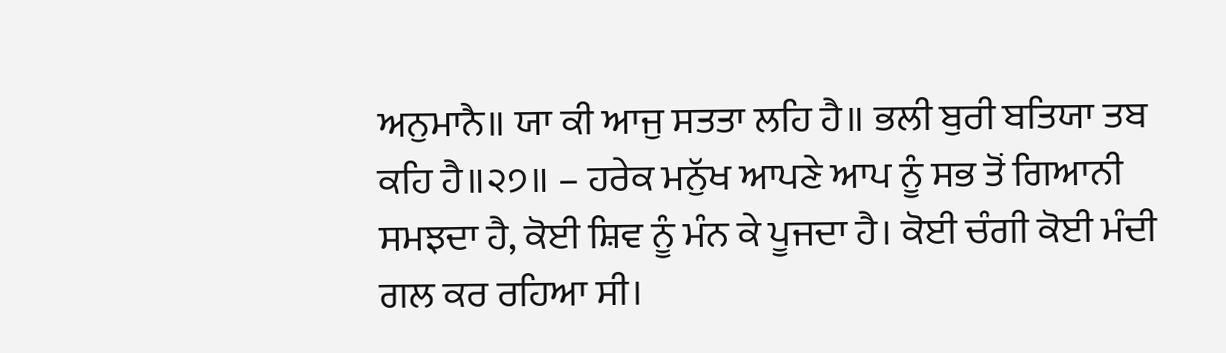ਅਨੁਮਾਨੈ॥ ਯਾ ਕੀ ਆਜੁ ਸਤਤਾ ਲਹਿ ਹੈ॥ ਭਲੀ ਬੁਰੀ ਬਤਿਯਾ ਤਬ ਕਹਿ ਹੈ॥੨੭॥ – ਹਰੇਕ ਮਨੁੱਖ ਆਪਣੇ ਆਪ ਨੂੰ ਸਭ ਤੋਂ ਗਿਆਨੀ ਸਮਝਦਾ ਹੈ, ਕੋਈ ਸ਼ਿਵ ਨੂੰ ਮੰਨ ਕੇ ਪੂਜਦਾ ਹੈ। ਕੋਈ ਚੰਗੀ ਕੋਈ ਮੰਦੀ ਗਲ ਕਰ ਰਹਿਆ ਸੀ।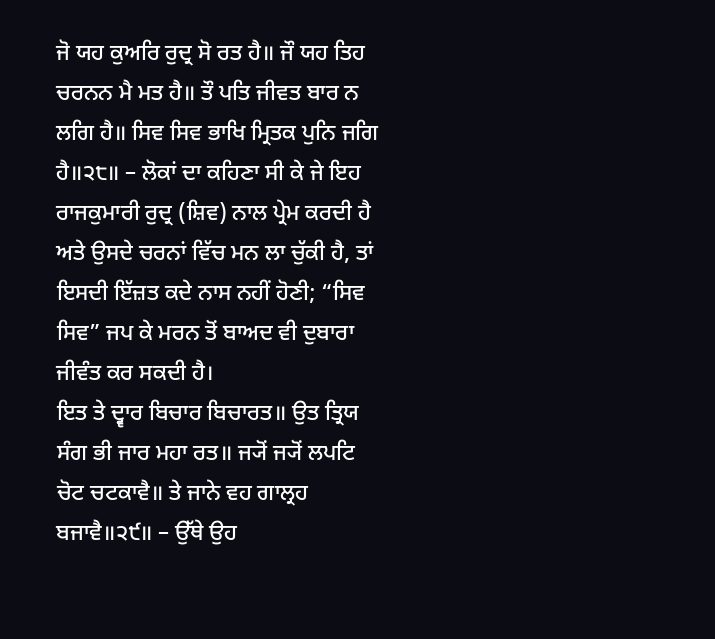ਜੋ ਯਹ ਕੁਅਰਿ ਰੁਦ੍ਰ ਸੋ ਰਤ ਹੈ॥ ਜੌ ਯਹ ਤਿਹ ਚਰਨਨ ਮੈ ਮਤ ਹੈ॥ ਤੌ ਪਤਿ ਜੀਵਤ ਬਾਰ ਨ ਲਗਿ ਹੈ॥ ਸਿਵ ਸਿਵ ਭਾਖਿ ਮ੍ਰਿਤਕ ਪੁਨਿ ਜਗਿ ਹੈ॥੨੮॥ – ਲੋਕਾਂ ਦਾ ਕਹਿਣਾ ਸੀ ਕੇ ਜੇ ਇਹ ਰਾਜਕੁਮਾਰੀ ਰੁਦ੍ਰ (ਸ਼ਿਵ) ਨਾਲ ਪ੍ਰੇਮ ਕਰਦੀ ਹੈ ਅਤੇ ਉਸਦੇ ਚਰਨਾਂ ਵਿੱਚ ਮਨ ਲਾ ਚੁੱਕੀ ਹੈ, ਤਾਂ ਇਸਦੀ ਇੱਜ਼ਤ ਕਦੇ ਨਾਸ ਨਹੀਂ ਹੋਣੀ; “ਸਿਵ ਸਿਵ” ਜਪ ਕੇ ਮਰਨ ਤੋਂ ਬਾਅਦ ਵੀ ਦੁਬਾਰਾ ਜੀਵੰਤ ਕਰ ਸਕਦੀ ਹੈ।
ਇਤ ਤੇ ਦ੍ਵਾਰ ਬਿਚਾਰ ਬਿਚਾਰਤ॥ ਉਤ ਤ੍ਰਿਯ ਸੰਗ ਭੀ ਜਾਰ ਮਹਾ ਰਤ॥ ਜ੍ਯੋਂ ਜ੍ਯੋਂ ਲਪਟਿ ਚੋਟ ਚਟਕਾਵੈ॥ ਤੇ ਜਾਨੇ ਵਹ ਗਾਲ੍ਰਹ ਬਜਾਵੈ॥੨੯॥ – ਉੱਥੇ ਉਹ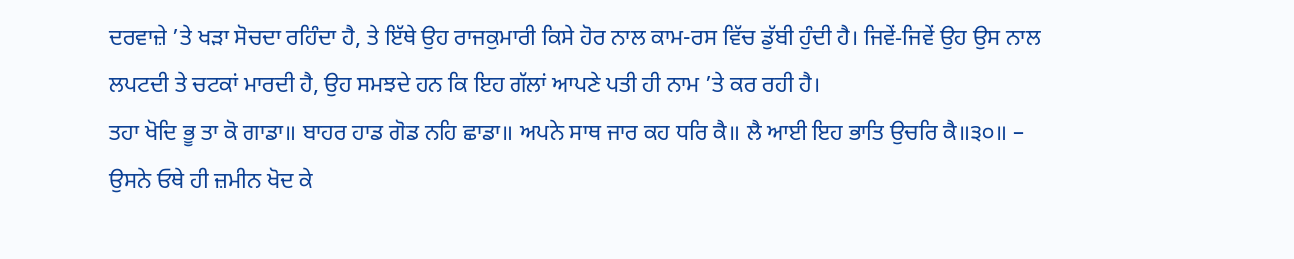ਦਰਵਾਜ਼ੇ ’ਤੇ ਖੜਾ ਸੋਚਦਾ ਰਹਿੰਦਾ ਹੈ, ਤੇ ਇੱਥੇ ਉਹ ਰਾਜਕੁਮਾਰੀ ਕਿਸੇ ਹੋਰ ਨਾਲ ਕਾਮ-ਰਸ ਵਿੱਚ ਡੁੱਬੀ ਹੁੰਦੀ ਹੈ। ਜਿਵੇਂ‑ਜਿਵੇਂ ਉਹ ਉਸ ਨਾਲ ਲਪਟਦੀ ਤੇ ਚਟਕਾਂ ਮਾਰਦੀ ਹੈ, ਉਹ ਸਮਝਦੇ ਹਨ ਕਿ ਇਹ ਗੱਲਾਂ ਆਪਣੇ ਪਤੀ ਹੀ ਨਾਮ ’ਤੇ ਕਰ ਰਹੀ ਹੈ।
ਤਹਾ ਖੋਦਿ ਭੂ ਤਾ ਕੋ ਗਾਡਾ॥ ਬਾਹਰ ਹਾਡ ਗੋਡ ਨਹਿ ਛਾਡਾ॥ ਅਪਨੇ ਸਾਥ ਜਾਰ ਕਹ ਧਰਿ ਕੈ॥ ਲੈ ਆਈ ਇਹ ਭਾਤਿ ਉਚਰਿ ਕੈ॥੩੦॥ – ਉਸਨੇ ਓਥੇ ਹੀ ਜ਼ਮੀਨ ਖੋਦ ਕੇ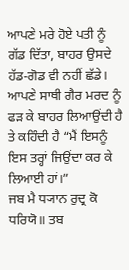ਆਪਣੇ ਮਰੇ ਹੋਏ ਪਤੀ ਨੂੰ ਗੱਡ ਦਿੱਤਾ, ਬਾਹਰ ਉਸਦੇ ਹੱਡ‑ਗੋਡ ਵੀ ਨਹੀਂ ਛੱਡੇ। ਆਪਣੇ ਸਾਥੀ ਗੈਰ ਮਰਦ ਨੂੰ ਫੜ ਕੇ ਬਾਹਰ ਲਿਆਉਂਦੀ ਹੈ ਤੇ ਕਹਿੰਦੀ ਹੈ “ਮੈਂ ਇਸਨੂੰ ਇਸ ਤਰ੍ਹਾਂ ਜਿਉਂਦਾ ਕਰ ਕੇ ਲਿਆਈ ਹਾਂ।”
ਜਬ ਮੈ ਧ੍ਯਾਨ ਰੁਦ੍ਰ ਕੋ ਧਰਿਯੋ॥ ਤਬ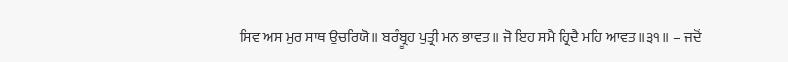ਸਿਵ ਅਸ ਮੁਰ ਸਾਥ ਉਚਰਿਯੋ॥ ਬਰੰਬ੍ਰੂਹ ਪੁਤ੍ਰੀ ਮਨ ਭਾਵਤ॥ ਜੋ ਇਹ ਸਮੈ ਹ੍ਰਿਦੈ ਮਹਿ ਆਵਤ॥੩੧॥ – ਜਦੋਂ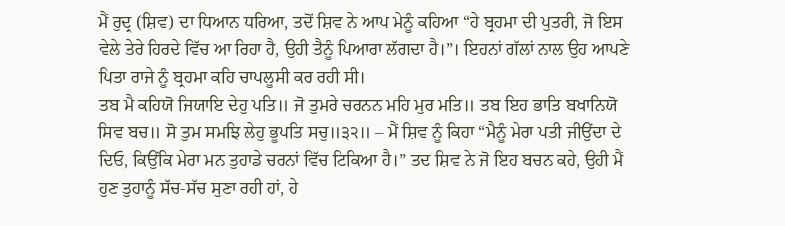ਮੈਂ ਰੁਦ੍ਰ (ਸ਼ਿਵ) ਦਾ ਧਿਆਨ ਧਰਿਆ, ਤਦੋਂ ਸ਼ਿਵ ਨੇ ਆਪ ਮੇਨੂੰ ਕਹਿਆ “ਹੇ ਬ੍ਰਹਮਾ ਦੀ ਪੁਤਰੀ, ਜੋ ਇਸ ਵੇਲੇ ਤੇਰੇ ਹਿਰਦੇ ਵਿੱਚ ਆ ਰਿਹਾ ਹੈ, ਉਹੀ ਤੈਨੂੰ ਪਿਆਰਾ ਲੱਗਦਾ ਹੈ।”। ਇਹਨਾਂ ਗੱਲਾਂ ਨਾਲ ਉਹ ਆਪਣੇ ਪਿਤਾ ਰਾਜੇ ਨੂੰ ਬ੍ਰਹਮਾ ਕਹਿ ਚਾਪਲੂਸੀ ਕਰ ਰਹੀ ਸੀ।
ਤਬ ਮੈ ਕਹਿਯੋ ਜਿਯਾਇ ਦੇਹੁ ਪਤਿ॥ ਜੋ ਤੁਮਰੇ ਚਰਨਨ ਮਹਿ ਮੁਰ ਮਤਿ॥ ਤਬ ਇਹ ਭਾਤਿ ਬਖਾਨਿਯੋ ਸਿਵ ਬਚ॥ ਸੋ ਤੁਮ ਸਮਝਿ ਲੇਹੁ ਭੂਪਤਿ ਸਚੁ॥੩੨॥ – ਮੈਂ ਸ਼ਿਵ ਨੂੰ ਕਿਹਾ “ਮੈਨੂੰ ਮੇਰਾ ਪਤੀ ਜੀਉਂਦਾ ਦੇ ਦਿਓ, ਕਿਉਂਕਿ ਮੇਰਾ ਮਨ ਤੁਹਾਡੇ ਚਰਨਾਂ ਵਿੱਚ ਟਿਕਿਆ ਹੈ।” ਤਦ ਸ਼ਿਵ ਨੇ ਜੋ ਇਹ ਬਚਨ ਕਹੇ, ਉਹੀ ਮੈਂ ਹੁਣ ਤੁਹਾਨੂੰ ਸੱਚ‑ਸੱਚ ਸੁਣਾ ਰਹੀ ਹਾਂ, ਹੇ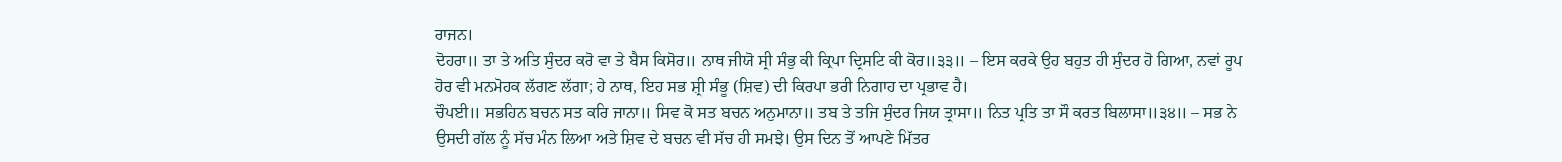ਰਾਜਨ।
ਦੋਹਰਾ॥ ਤਾ ਤੇ ਅਤਿ ਸੁੰਦਰ ਕਰੋ ਵਾ ਤੇ ਬੈਸ ਕਿਸੋਰ॥ ਨਾਥ ਜੀਯੋ ਸ੍ਰੀ ਸੰਭੁ ਕੀ ਕ੍ਰਿਪਾ ਦ੍ਰਿਸਟਿ ਕੀ ਕੋਰ॥੩੩॥ – ਇਸ ਕਰਕੇ ਉਹ ਬਹੁਤ ਹੀ ਸੁੰਦਰ ਹੋ ਗਿਆ, ਨਵਾਂ ਰੂਪ ਹੋਰ ਵੀ ਮਨਮੋਹਕ ਲੱਗਣ ਲੱਗਾ; ਹੇ ਨਾਥ, ਇਹ ਸਭ ਸ਼੍ਰੀ ਸੰਭੂ (ਸ਼ਿਵ) ਦੀ ਕਿਰਪਾ ਭਰੀ ਨਿਗਾਹ ਦਾ ਪ੍ਰਭਾਵ ਹੈ।
ਚੌਪਈ॥ ਸਭਹਿਨ ਬਚਨ ਸਤ ਕਰਿ ਜਾਨਾ॥ ਸਿਵ ਕੋ ਸਤ ਬਚਨ ਅਨੁਮਾਨਾ॥ ਤਬ ਤੇ ਤਜਿ ਸੁੰਦਰ ਜਿਯ ਤ੍ਰਾਸਾ॥ ਨਿਤ ਪ੍ਰਤਿ ਤਾ ਸੌ ਕਰਤ ਬਿਲਾਸਾ॥੩੪॥ – ਸਭ ਨੇ ਉਸਦੀ ਗੱਲ ਨੂੰ ਸੱਚ ਮੰਨ ਲਿਆ ਅਤੇ ਸ਼ਿਵ ਦੇ ਬਚਨ ਵੀ ਸੱਚ ਹੀ ਸਮਝੇ। ਉਸ ਦਿਨ ਤੋਂ ਆਪਣੇ ਮਿੱਤਰ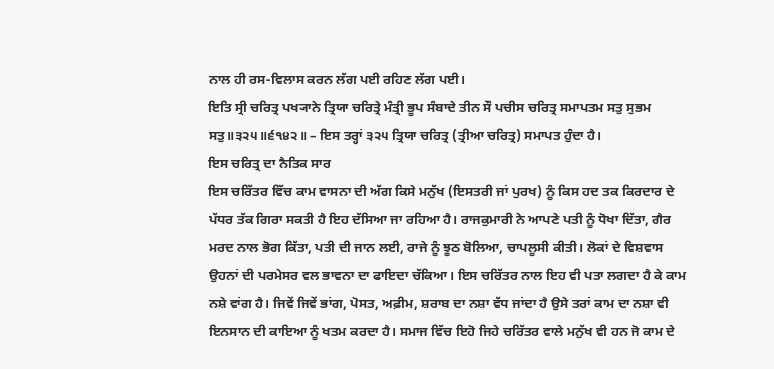ਨਾਲ ਹੀ ਰਸ‑ਵਿਲਾਸ ਕਰਨ ਲੱਗ ਪਈ ਰਹਿਣ ਲੱਗ ਪਈ।
ਇਤਿ ਸ੍ਰੀ ਚਰਿਤ੍ਰ ਪਖ੍ਯਾਨੇ ਤ੍ਰਿਯਾ ਚਰਿਤ੍ਰੇ ਮੰਤ੍ਰੀ ਭੂਪ ਸੰਬਾਦੇ ਤੀਨ ਸੌ ਪਚੀਸ ਚਰਿਤ੍ਰ ਸਮਾਪਤਮ ਸਤੁ ਸੁਭਮ ਸਤੁ॥੩੨੫॥੬੧੪੨॥ – ਇਸ ਤਰ੍ਹਾਂ ੩੨੫ ਤ੍ਰਿਯਾ ਚਰਿਤ੍ਰ (ਤ੍ਰੀਆ ਚਰਿਤ੍ਰ) ਸਮਾਪਤ ਹੁੰਦਾ ਹੈ।
ਇਸ ਚਰਿਤ੍ਰ ਦਾ ਨੈਤਿਕ ਸਾਰ
ਇਸ ਚਰਿੱਤਰ ਵਿੱਚ ਕਾਮ ਵਾਸਨਾ ਦੀ ਅੱਗ ਕਿਸੇ ਮਨੁੱਖ (ਇਸਤਰੀ ਜਾਂ ਪੁਰਖ) ਨੂੰ ਕਿਸ ਹਦ ਤਕ ਕਿਰਦਾਰ ਦੇ ਪੱਧਰ ਤੱਕ ਗਿਰਾ ਸਕਤੀ ਹੈ ਇਹ ਦੱਸਿਆ ਜਾ ਰਹਿਆ ਹੈ। ਰਾਜਕੁਮਾਰੀ ਨੇ ਆਪਣੇ ਪਤੀ ਨੂੰ ਧੋਖਾ ਦਿੱਤਾ, ਗੈਰ ਮਰਦ ਨਾਲ ਭੋਗ ਕਿੱਤਾ, ਪਤੀ ਦੀ ਜਾਨ ਲਈ, ਰਾਜੇ ਨੂੰ ਝੂਠ ਬੋਲਿਆ, ਚਾਪਲੂਸੀ ਕੀਤੀ। ਲੋਕਾਂ ਦੇ ਵਿਸ਼ਵਾਸ ਉਹਨਾਂ ਦੀ ਪਰਮੇਸਰ ਵਲ ਭਾਵਨਾ ਦਾ ਫਾਇਦਾ ਚੱਕਿਆ। ਇਸ ਚਰਿੱਤਰ ਨਾਲ ਇਹ ਵੀ ਪਤਾ ਲਗਦਾ ਹੈ ਕੇ ਕਾਮ ਨਸ਼ੇ ਵਾਂਗ ਹੈ। ਜਿਵੇਂ ਜਿਵੇਂ ਭਾਂਗ, ਪੋਸਤ, ਅਫ਼ੀਮ, ਸ਼ਰਾਬ ਦਾ ਨਸ਼ਾ ਵੱਧ ਜਾਂਦਾ ਹੈ ਉਸੇ ਤਰਾਂ ਕਾਮ ਦਾ ਨਸ਼ਾ ਵੀ ਇਨਸਾਨ ਦੀ ਕਾਇਆ ਨੂੰ ਖਤਮ ਕਰਦਾ ਹੈ। ਸਮਾਜ ਵਿੱਚ ਇਹੋ ਜਿਹੇ ਚਰਿੱਤਰ ਵਾਲੇ ਮਨੁੱਖ ਵੀ ਹਨ ਜੋ ਕਾਮ ਦੇ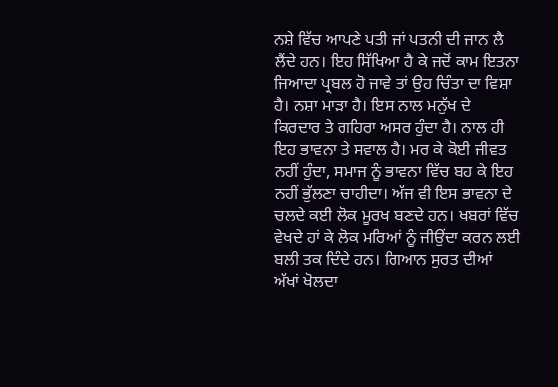ਨਸ਼ੇ ਵਿੱਚ ਆਪਣੇ ਪਤੀ ਜਾਂ ਪਤਨੀ ਦੀ ਜਾਨ ਲੈ ਲੈਂਦੇ ਹਨ। ਇਹ ਸਿੱਖਿਆ ਹੈ ਕੇ ਜਦੋਂ ਕਾਮ ਇਤਨਾ ਜਿਆਦਾ ਪ੍ਰਬਲ ਹੋ ਜਾਵੇ ਤਾਂ ਉਹ ਚਿੰਤਾ ਦਾ ਵਿਸ਼ਾ ਹੈ। ਨਸ਼ਾ ਮਾੜਾ ਹੈ। ਇਸ ਨਾਲ ਮਨੁੱਖ ਦੇ ਕਿਰਦਾਰ ਤੇ ਗਹਿਰਾ ਅਸਰ ਹੁੰਦਾ ਹੈ। ਨਾਲ ਹੀ ਇਹ ਭਾਵਨਾ ਤੇ ਸਵਾਲ ਹੈ। ਮਰ ਕੇ ਕੋਈ ਜੀਵਤ ਨਹੀਂ ਹੁੰਦਾ, ਸਮਾਜ ਨੂੰ ਭਾਵਨਾ ਵਿੱਚ ਬਹ ਕੇ ਇਹ ਨਹੀਂ ਭੁੱਲਣਾ ਚਾਹੀਦਾ। ਅੱਜ ਵੀ ਇਸ ਭਾਵਨਾ ਦੇ ਚਲਦੇ ਕਈ ਲੋਕ ਮੂਰਖ ਬਣਦੇ ਹਨ। ਖਬਰਾਂ ਵਿੱਚ ਵੇਖਦੇ ਹਾਂ ਕੇ ਲੋਕ ਮਰਿਆਂ ਨੂੰ ਜੀਉਂਦਾ ਕਰਨ ਲਈ ਬਲੀ ਤਕ ਦਿੰਦੇ ਹਨ। ਗਿਆਨ ਸੁਰਤ ਦੀਆਂ ਅੱਖਾਂ ਖੋਲਦਾ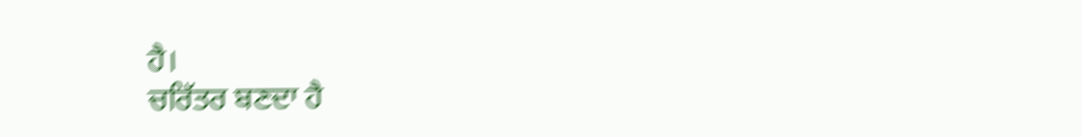ਹੈ।
ਚਰਿੱਤਰ ਬਣਦਾ ਹੈ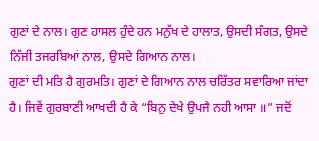ਗੁਣਾਂ ਦੇ ਨਾਲ। ਗੁਣ ਹਾਸਲ ਹੁੰਦੇ ਹਨ ਮਨੁੱਖ ਦੇ ਹਾਲਾਤ, ਉਸਦੀ ਸੰਗਤ, ਉਸਦੇ ਨਿੱਜੀ ਤਜਰਬਿਆਂ ਨਾਲ, ਉਸਦੇ ਗਿਆਨ ਨਾਲ।
ਗੁਣਾਂ ਦੀ ਮਤਿ ਹੈ ਗੁਰਮਤਿ। ਗੁਣਾਂ ਦੇ ਗਿਆਨ ਨਾਲ ਚਰਿੱਤਰ ਸਵਾਰਿਆ ਜਾਂਦਾ ਹੈ। ਜਿਵੇਂ ਗੁਰਬਾਣੀ ਆਖਦੀ ਹੈ ਕੇ “ਬਿਨੁ ਦੇਖੇ ਉਪਜੈ ਨਹੀ ਆਸਾ ॥” ਜਦੋਂ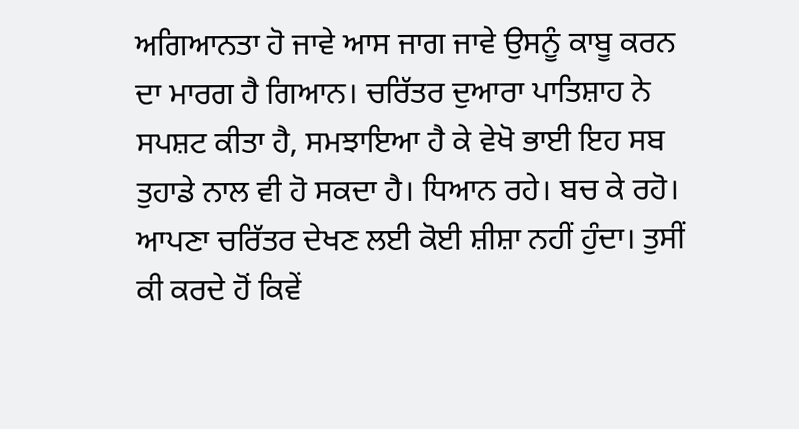ਅਗਿਆਨਤਾ ਹੋ ਜਾਵੇ ਆਸ ਜਾਗ ਜਾਵੇ ਉਸਨੂੰ ਕਾਬੂ ਕਰਨ ਦਾ ਮਾਰਗ ਹੈ ਗਿਆਨ। ਚਰਿੱਤਰ ਦੁਆਰਾ ਪਾਤਿਸ਼ਾਹ ਨੇ ਸਪਸ਼ਟ ਕੀਤਾ ਹੈ, ਸਮਝਾਇਆ ਹੈ ਕੇ ਵੇਖੋ ਭਾਈ ਇਹ ਸਬ ਤੁਹਾਡੇ ਨਾਲ ਵੀ ਹੋ ਸਕਦਾ ਹੈ। ਧਿਆਨ ਰਹੇ। ਬਚ ਕੇ ਰਹੋ।
ਆਪਣਾ ਚਰਿੱਤਰ ਦੇਖਣ ਲਈ ਕੋਈ ਸ਼ੀਸ਼ਾ ਨਹੀਂ ਹੁੰਦਾ। ਤੁਸੀਂ ਕੀ ਕਰਦੇ ਹੋਂ ਕਿਵੇਂ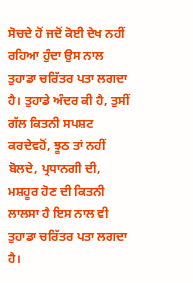ਸੋਚਦੇ ਹੋਂ ਜਦੋਂ ਕੋਈ ਦੇਖ ਨਹੀਂ ਰਹਿਆ ਹੁੰਦਾ ਉਸ ਨਾਲ ਤੁਹਾਡਾ ਚਰਿੱਤਰ ਪਤਾ ਲਗਦਾ ਹੈ। ਤੁਹਾਡੇ ਅੰਦਰ ਕੀ ਹੈ, ਤੁਸੀਂ ਗੱਲ ਕਿਤਨੀ ਸਪਸ਼ਟ ਕਰਦੇਵਹੋਂ, ਝੂਠ ਤਾਂ ਨਹੀਂ ਬੋਲਦੇ, ਪ੍ਰਧਾਨਗੀ ਦੀ, ਮਸ਼ਹੂਰ ਹੋਣ ਦੀ ਕਿਤਨੀ ਲਾਲਸਾ ਹੈ ਇਸ ਨਾਲ ਵੀ ਤੁਹਾਡਾ ਚਰਿੱਤਰ ਪਤਾ ਲਗਦਾ ਹੈ।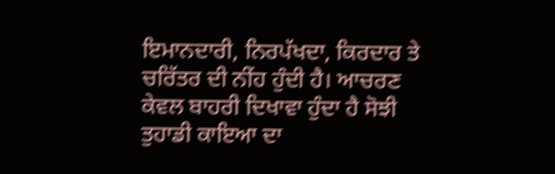ਇਮਾਨਦਾਰੀ, ਨਿਰਪੱਖਦਾ, ਕਿਰਦਾਰ ਤੇ ਚਰਿੱਤਰ ਦੀ ਨੀਂਹ ਹੁੰਦੀ ਹੈ। ਆਚਰਣ ਕੇਵਲ ਬਾਹਰੀ ਦਿਖਾਵਾ ਹੁੰਦਾ ਹੈ ਸੋਝੀ ਤੁਹਾਡੀ ਕਾਇਆ ਦਾ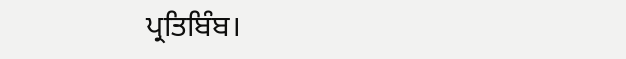ਪ੍ਰਤਿਬਿੰਬ।